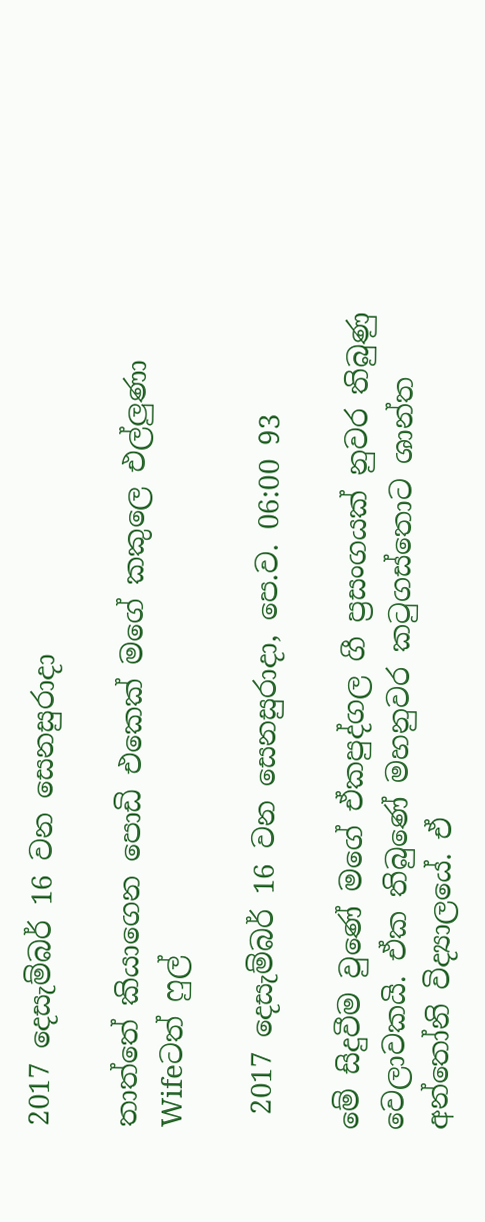2017 දෙසැම්බර් 16 වන සෙනසුරාදා

තාත්තේ කියාගෙන පොඩි එකෙක් මගේ කකුලෙ එල්ලුණා Wifeටත් ෆුල්

 2017 දෙසැම්බර් 16 වන සෙනසුරාදා, පෙ.ව. 06:00 93

මේ සිදුවීම වුණේ මගේ ඒකපුද්ගල ගී ප්‍රසංගයක් නුවර තිබුණු වෙලාවකයි. ඒක තිබුණේ මහනුවර කටුගස්තොට ශාන්ත අන්තෝනි විද්‍යාලයේ. ඒ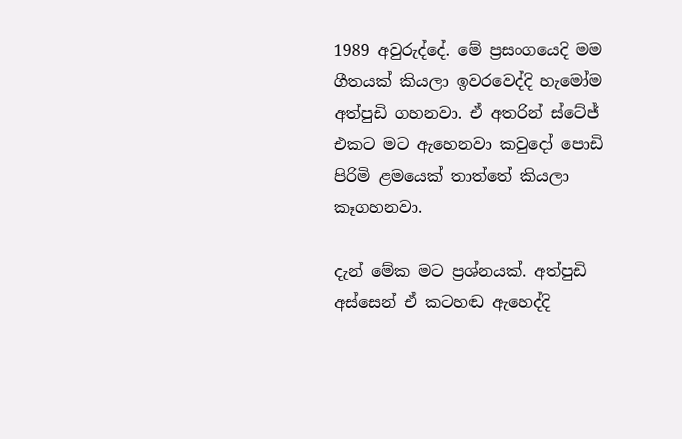1989 අවුරුද්දේ. මේ ප්‍රසංගයෙදි මම ගීතයක් කියලා ඉවරවෙද්දි හැමෝම අත්පුඩි ගහනවා. ඒ අතරින් ස්ටේජ් එකට මට ඇහෙනවා කවුදෝ පොඩි පිරිමි ළමයෙක් තාත්තේ කියලා කෑගහනවා.

දැන් මේක මට ප්‍රශ්නයක්. අත්පුඩි අස්සෙන් ඒ කටහඬ ඇහෙද්දි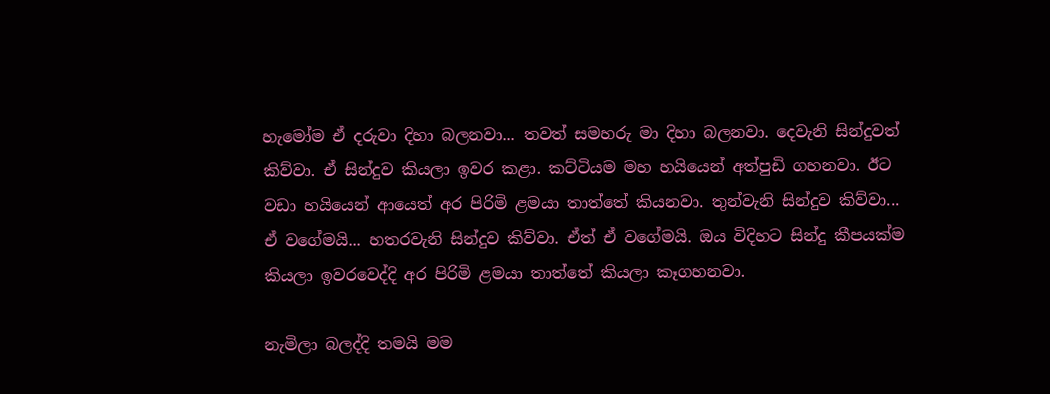හැමෝම ඒ දරුවා දිහා බලනවා... තවත් සමහරු මා දිහා බලනවා. දෙවැනි සින්දුවත් කිව්වා. ඒ සින්දුව කියලා ඉවර කළා. කට්ටියම මහ හයියෙන් අත්පුඩි ගහනවා. ඊට වඩා හයියෙන් ආයෙත් අර පිරිමි ළමයා තාත්තේ කියනවා. තුන්වැනි සින්දුව කිව්වා... ඒ වගේමයි... හතරවැනි සින්දුව කිව්වා. ඒත් ඒ වගේමයි. ඔය විදිහට සින්දු කීපයක්ම කියලා ඉවරවෙද්දි අර පිරිමි ළමයා තාත්තේ කියලා කෑගහනවා.

නැමිලා බලද්දි තමයි මම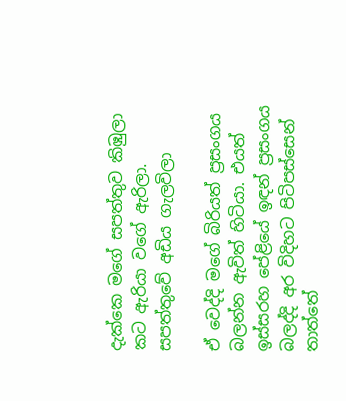දැක්කෙ මගේ සපත්තුව කිඹුලා කට ඇරියා වගේ ඇරිලා. සපත්තුවේ අඩිය ගැලවිලා

ඒ වෙද්දි මගේ බිරියත් ප්‍රසංගය බලන්න ඇවිත් හිටියා. එයත් ඉස්සරහ පේළියේ ඉඳන් ප්‍රසංගය බලද්දි අර විදිහට පිටිපස්සෙන් තාත්තේ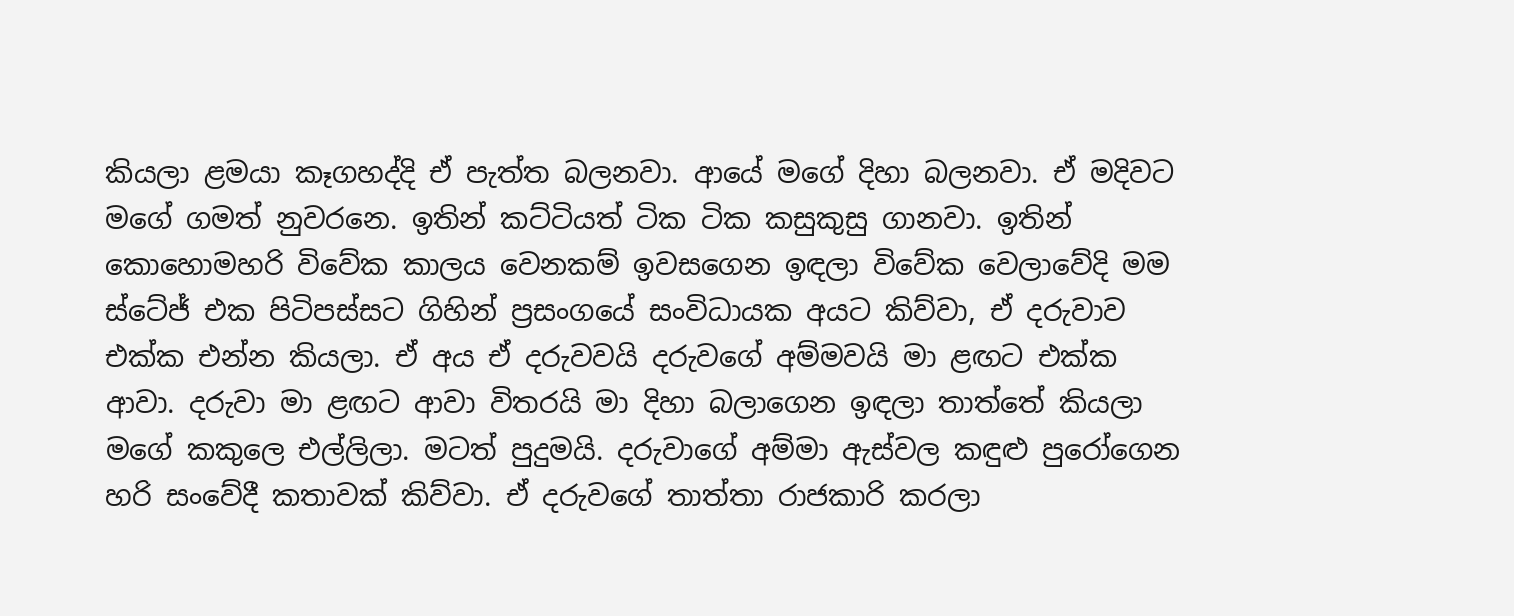කියලා ළමයා කෑගහද්දි ඒ පැත්ත බලනවා. ආයේ මගේ දිහා බලනවා. ඒ මදිවට මගේ ගමත් නුවරනෙ. ඉතින් කට්ටියත් ටික ටික කසුකුසු ගානවා. ඉතින් කොහොමහරි විවේක කාලය වෙනකම් ඉවසගෙන ඉඳලා විවේක වෙලාවේදි මම ස්ටේජ් එක පිටිපස්සට ගිහින් ප්‍රසංගයේ සංවිධායක අයට කිව්වා, ඒ දරුවාව එක්ක එන්න කියලා. ඒ අය ඒ දරුවවයි දරුවගේ අම්මවයි මා ළඟට එක්ක ආවා. දරුවා මා ළඟට ආවා විතරයි මා දිහා බලාගෙන ඉඳලා තාත්තේ කියලා මගේ කකුලෙ එල්ලිලා. මටත් පුදුමයි. දරුවාගේ අම්මා ඇස්වල කඳුළු පුරෝගෙන හරි සංවේදී කතාවක් කිව්වා. ඒ දරුවගේ තාත්තා රාජකාරි කරලා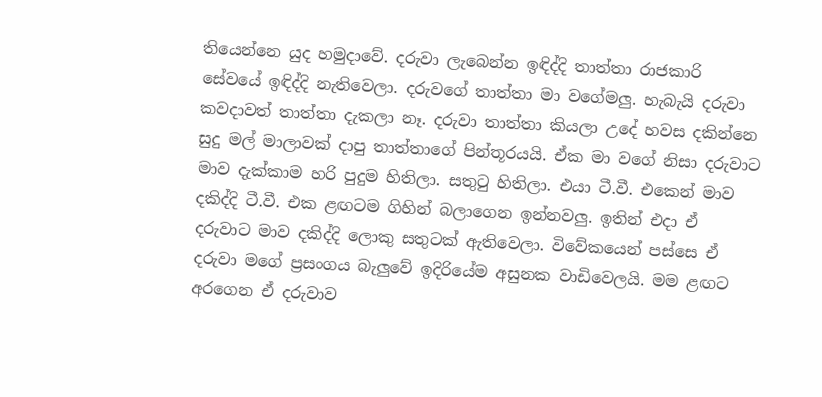තියෙන්නෙ යුද හමුදාවේ. දරුවා ලැබෙන්න ඉඳිද්දි තාත්තා රාජකාරි සේවයේ ඉඳිද්දි නැතිවෙලා. දරුවගේ තාත්තා මා වගේමලු. හැබැයි දරුවා කවදාවත් තාත්තා දැකලා නෑ. දරුවා තාත්තා කියලා උදේ හවස දකින්නෙ සුදු මල් මාලාවක් දාපු තාත්තාගේ පින්තූරයයි. ඒක මා වගේ නිසා දරුවාට මාව දැක්කාම හරි පුදුම හිතිලා. සතුටු හිතිලා. එයා ටී.වී. එකෙන් මාව දකිද්දි ටී.වී. එක ළඟටම ගිහින් බලාගෙන ඉන්නවලු. ඉතින් එදා ඒ දරුවාට මාව දකිද්දි ලොකු සතුටක් ඇතිවෙලා. විවේකයෙන් පස්සෙ ඒ දරුවා මගේ ප්‍රසංගය බැලුවේ ඉදිරියේම අසුනක වාඩිවෙලයි. මම ළඟට අරගෙන ඒ දරුවාව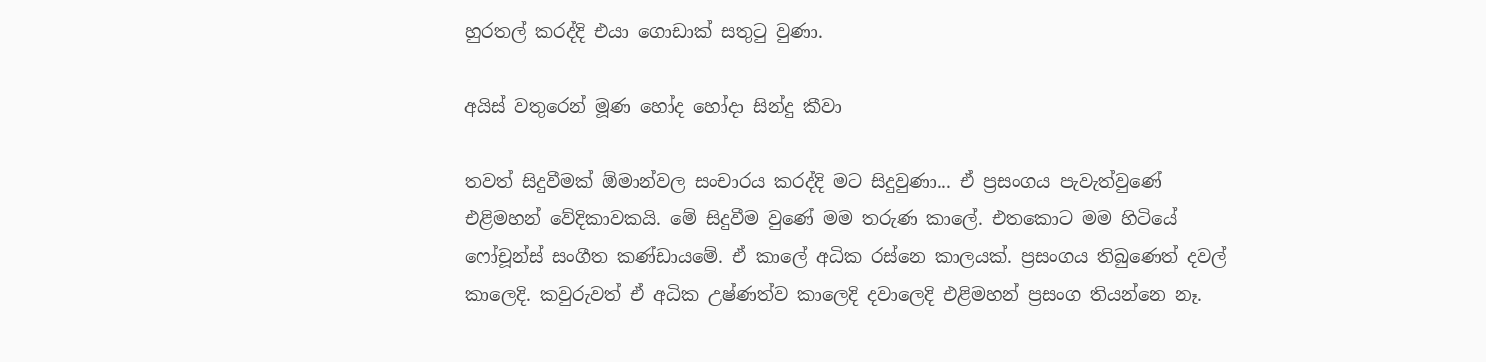හුරතල් කරද්දි එයා ගොඩාක් සතුටු වුණා.

අයිස් වතුරෙන් මූණ හෝද හෝදා සින්දු කීවා

තවත් සිදුවීමක් ඕමාන්වල සංචාරය කරද්දි මට සිදුවුණා... ඒ ප්‍රසංගය පැවැත්වුණේ එළිමහන් වේදිකාවකයි. මේ සිදුවීම වුණේ මම තරුණ කාලේ. එතකොට මම හිටියේ ෆෝචූන්ස් සංගීත කණ්ඩායමේ. ඒ කාලේ අධික රස්නෙ කාලයක්. ප්‍රසංගය තිබුණෙත් දවල් කාලෙදි. කවුරුවත් ඒ අධික උෂ්ණත්ව කාලෙදි දවාලෙදි එළිමහන් ප්‍රසංග තියන්නෙ නෑ.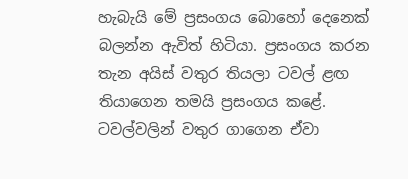හැබැයි මේ ප්‍රසංගය බොහෝ දෙනෙක් බලන්න ඇවිත් හිටියා. ප්‍රසංගය කරන තැන අයිස් වතුර තියලා ටවල් ළඟ තියාගෙන තමයි ප්‍රසංගය කළේ. ටවල්වලින් වතුර ගාගෙන ඒවා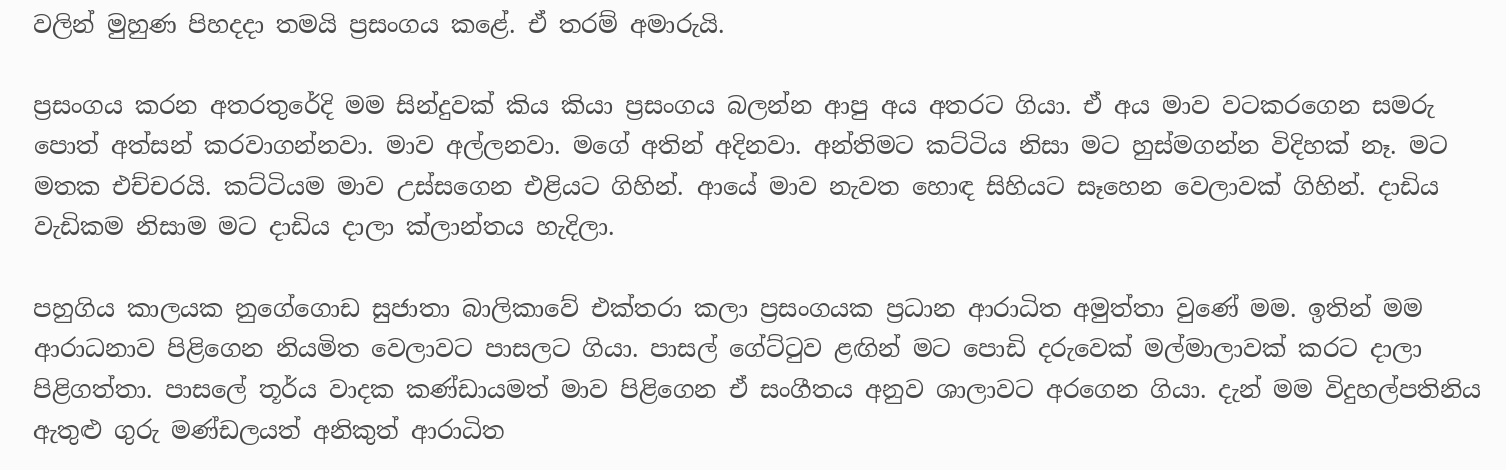වලින් මුහුණ පිහදදා තමයි ප්‍රසංගය කළේ. ඒ තරම් අමාරුයි.

ප්‍රසංගය කරන අතරතුරේදි මම සින්දුවක් කිය කියා ප්‍රසංගය බලන්න ආපු අය අතරට ගියා. ඒ අය මාව වටකරගෙන සමරු පොත් අත්සන් කරවාගන්නවා. මාව අල්ලනවා. මගේ අතින් අදිනවා. අන්තිමට කට්ටිය නිසා මට හුස්මගන්න විදිහක් නෑ. මට මතක එච්චරයි. කට්ටියම මාව උස්සගෙන එළියට ගිහින්. ආයේ මාව නැවත හොඳ සිහියට සෑහෙන වෙලාවක් ගිහින්. දාඩිය වැඩිකම නිසාම මට දාඩිය දාලා ක්ලාන්තය හැදිලා.

පහුගිය කාලයක නුගේගොඩ සුජාතා බාලිකාවේ එක්තරා කලා ප්‍රසංගයක ප්‍රධාන ආරාධිත අමුත්තා වුණේ මම. ඉතින් මම ආරාධනාව පිළිගෙන නියමිත වෙලාවට පාසලට ගියා. පාසල් ගේට්ටුව ළඟින් මට පොඩි දරුවෙක් මල්මාලාවක් කරට දාලා පිළිගත්තා. පාසලේ තූර්ය වාදක කණ්ඩායමත් මාව පිළිගෙන ඒ සංගීතය අනුව ශාලාවට අරගෙන ගියා. දැන් මම විදුහල්පතිනිය ඇතුළු ගුරු මණ්ඩලයත් අනිකුත් ආරාධිත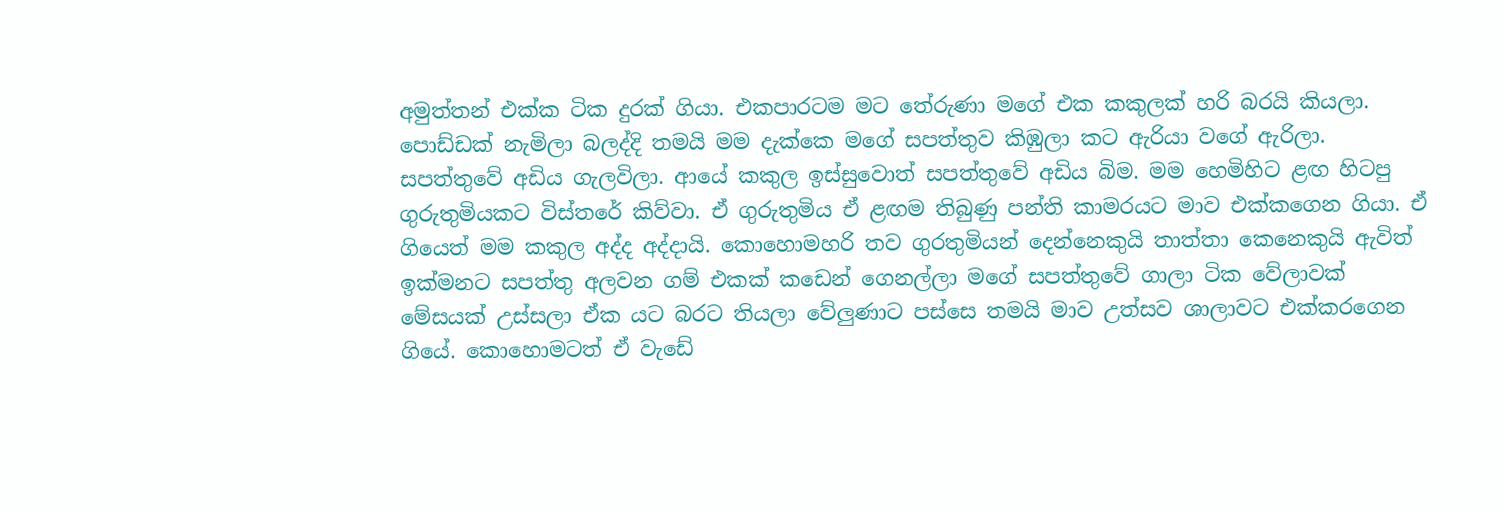අමුත්තන් එක්ක ටික දුරක් ගියා. එකපාරටම මට තේරුණා මගේ එක කකුලක් හරි බරයි කියලා. පොඩ්ඩක් නැමිලා බලද්දි තමයි මම දැක්කෙ මගේ සපත්තුව කිඹුලා කට ඇරියා වගේ ඇරිලා. සපත්තුවේ අඩිය ගැලවිලා. ආයේ කකුල ඉස්සුවොත් සපත්තුවේ අඩිය බිම. මම හෙමිහිට ළඟ හිටපු ගුරුතුමියකට විස්තරේ කිව්වා. ඒ ගුරුතුමිය ඒ ළඟම තිබුණු පන්ති කාමරයට මාව එක්කගෙන ගියා. ඒ ගියෙත් මම කකුල අද්ද අද්දායි. කොහොමහරි තව ගුරතුමියන් දෙන්නෙකුයි තාත්තා කෙනෙකුයි ඇවිත් ඉක්මනට සපත්තු අලවන ගම් එකක් කඩෙන් ගෙනල්ලා මගේ සපත්තුවේ ගාලා ටික වේලාවක් මේසයක් උස්සලා ඒක යට බරට තියලා වේලුණාට පස්සෙ තමයි මාව උත්සව ශාලාවට එක්කරගෙන ගියේ. කොහොමටත් ඒ වැඩේ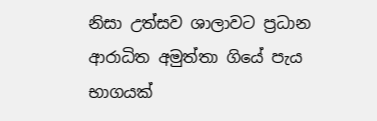නිසා උත්සව ශාලාවට ප්‍රධාන ආරාධිත අමුත්තා ගියේ පැය භාගයක්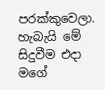පරක්කුවෙලා. හැබැයි මේ සිදුවීම එදා මගේ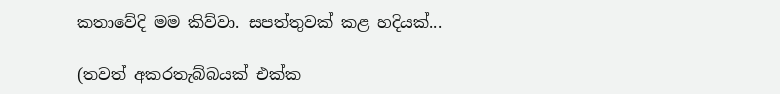කතාවේදි මම කිව්වා. සපත්තුවක් කළ හදියක්...

(තවත් අකරතැබ්බයක් එක්ක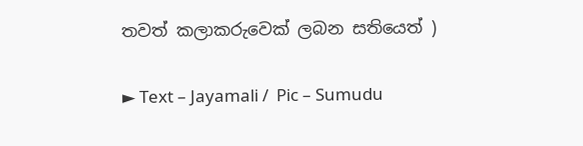තවත් කලාකරුවෙක් ලබන සතියෙත් )

► Text – Jayamali /  Pic – Sumudu